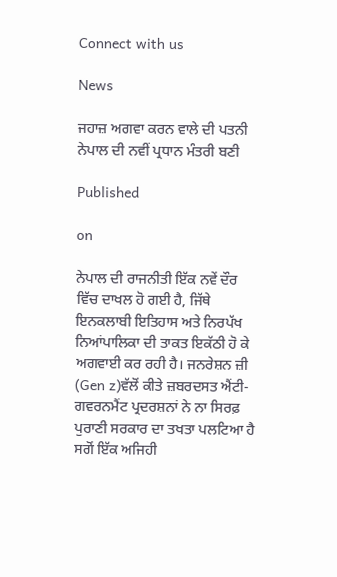Connect with us

News

ਜਹਾਜ਼ ਅਗਵਾ ਕਰਨ ਵਾਲੇ ਦੀ ਪਤਨੀ ਨੇਪਾਲ ਦੀ ਨਵੀਂ ਪ੍ਰਧਾਨ ਮੰਤਰੀ ਬਣੀ

Published

on

ਨੇਪਾਲ ਦੀ ਰਾਜਨੀਤੀ ਇੱਕ ਨਵੇਂ ਦੌਰ ਵਿੱਚ ਦਾਖਲ ਹੋ ਗਈ ਹੈ, ਜਿੱਥੇ ਇਨਕਲਾਬੀ ਇਤਿਹਾਸ ਅਤੇ ਨਿਰਪੱਖ ਨਿਆਂਪਾਲਿਕਾ ਦੀ ਤਾਕਤ ਇਕੱਠੀ ਹੋ ਕੇ ਅਗਵਾਈ ਕਰ ਰਹੀ ਹੈ। ਜਨਰੇਸ਼ਨ ਜ਼ੀ (Gen z)ਵੱਲੋਂ ਕੀਤੇ ਜ਼ਬਰਦਸਤ ਐਂਟੀ-ਗਵਰਨਮੈਂਟ ਪ੍ਰਦਰਸ਼ਨਾਂ ਨੇ ਨਾ ਸਿਰਫ਼ ਪੁਰਾਣੀ ਸਰਕਾਰ ਦਾ ਤਖਤਾ ਪਲਟਿਆ ਹੈ ਸਗੋਂ ਇੱਕ ਅਜਿਹੀ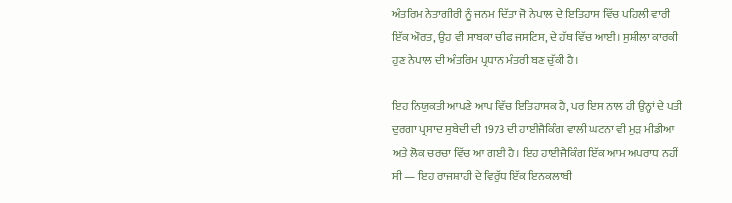ਅੰਤਰਿਮ ਨੇਤਾਗੀਰੀ ਨੂੰ ਜਨਮ ਦਿੱਤਾ ਜੋ ਨੇਪਾਲ ਦੇ ਇਤਿਹਾਸ ਵਿੱਚ ਪਹਿਲੀ ਵਾਰੀ ਇੱਕ ਔਰਤ, ਉਹ ਵੀ ਸਾਬਕਾ ਚੀਫ ਜਸਟਿਸ, ਦੇ ਹੱਥ ਵਿੱਚ ਆਈ। ਸੁਸ਼ੀਲਾ ਕਾਰਕੀ ਹੁਣ ਨੇਪਾਲ ਦੀ ਅੰਤਰਿਮ ਪ੍ਰਧਾਨ ਮੰਤਰੀ ਬਣ ਚੁੱਕੀ ਹੈ।

ਇਹ ਨਿਯੁਕਤੀ ਆਪਣੇ ਆਪ ਵਿੱਚ ਇਤਿਹਾਸਕ ਹੈ, ਪਰ ਇਸ ਨਾਲ ਹੀ ਉਨ੍ਹਾਂ ਦੇ ਪਤੀ ਦੁਰਗਾ ਪ੍ਰਸਾਦ ਸੁਬੇਦੀ ਦੀ 1973 ਦੀ ਹਾਈਜੈਕਿੰਗ ਵਾਲੀ ਘਟਨਾ ਵੀ ਮੁੜ ਮੀਡੀਆ ਅਤੇ ਲੋਕ ਚਰਚਾ ਵਿੱਚ ਆ ਗਈ ਹੈ। ਇਹ ਹਾਈਜੈਕਿੰਗ ਇੱਕ ਆਮ ਅਪਰਾਧ ਨਹੀਂ ਸੀ — ਇਹ ਰਾਜਸ਼ਾਹੀ ਦੇ ਵਿਰੁੱਧ ਇੱਕ ਇਨਕਲਾਬੀ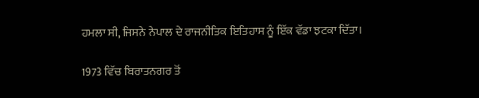ਹਮਲਾ ਸੀ, ਜਿਸਨੇ ਨੇਪਾਲ ਦੇ ਰਾਜਨੀਤਿਕ ਇਤਿਹਾਸ ਨੂੰ ਇੱਕ ਵੱਡਾ ਝਟਕਾ ਦਿੱਤਾ।

1973 ਵਿੱਚ ਬਿਰਾਤਨਗਰ ਤੋਂ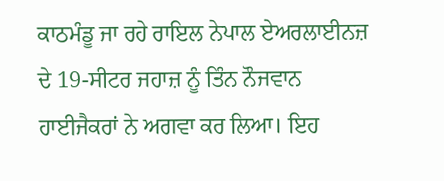ਕਾਠਮੰਡੂ ਜਾ ਰਹੇ ਰਾਇਲ ਨੇਪਾਲ ਏਅਰਲਾਈਨਜ਼ ਦੇ 19-ਸੀਟਰ ਜਹਾਜ਼ ਨੂੰ ਤਿੰਨ ਨੌਜਵਾਨ ਹਾਈਜੈਕਰਾਂ ਨੇ ਅਗਵਾ ਕਰ ਲਿਆ। ਇਹ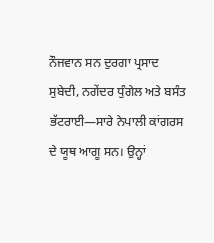ਨੌਜਵਾਨ ਸਨ ਦੁਰਗਾ ਪ੍ਰਸਾਦ ਸੁਬੇਦੀ, ਨਗੇਂਦਰ ਧੁੰਗੇਲ ਅਤੇ ਬਸੰਤ ਭੱਟਰਾਈ—ਸਾਰੇ ਨੇਪਾਲੀ ਕਾਂਗਰਸ ਦੇ ਯੂਥ ਆਗੂ ਸਨ। ਉਨ੍ਹਾਂ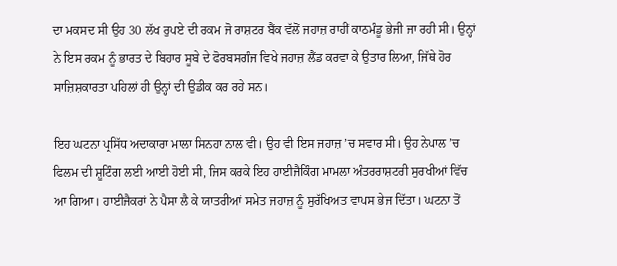ਦਾ ਮਕਸਦ ਸੀ ਉਹ 30 ਲੱਖ ਰੁਪਏ ਦੀ ਰਕਮ ਜੋ ਰਾਸ਼ਟਰ ਬੈਂਕ ਵੱਲੋਂ ਜਹਾਜ਼ ਰਾਹੀਂ ਕਾਠਮੰਡੂ ਭੇਜੀ ਜਾ ਰਹੀ ਸੀ। ਉਨ੍ਹਾਂ ਨੇ ਇਸ ਰਕਮ ਨੂੰ ਭਾਰਤ ਦੇ ਬਿਹਾਰ ਸੂਬੇ ਦੇ ਫੋਰਬਸਗੰਜ ਵਿਖੇ ਜਹਾਜ਼ ਲੈਂਡ ਕਰਵਾ ਕੇ ਉਤਾਰ ਲਿਆ, ਜਿੱਥੇ ਹੋਰ ਸਾਜ਼ਿਸ਼ਕਾਰਤਾ ਪਹਿਲਾਂ ਹੀ ਉਨ੍ਹਾਂ ਦੀ ਉਡੀਕ ਕਰ ਰਹੇ ਸਨ।

ਇਹ ਘਟਨਾ ਪ੍ਰਸਿੱਧ ਅਦਾਕਾਰਾ ਮਾਲਾ ਸਿਨਹਾ ਨਾਲ ਵੀ। ਉਹ ਵੀ ਇਸ ਜਹਾਜ਼ ’ਚ ਸਵਾਰ ਸੀ। ਉਹ ਨੇਪਾਲ ’ਚ ਫਿਲਮ ਦੀ ਸ਼ੂਟਿੰਗ ਲਈ ਆਈ ਹੋਈ ਸੀ, ਜਿਸ ਕਰਕੇ ਇਹ ਹਾਈਜੈਕਿੰਗ ਮਾਮਲਾ ਅੰਤਰਰਾਸ਼ਟਰੀ ਸੁਰਖੀਆਂ ਵਿੱਚ ਆ ਗਿਆ। ਹਾਈਜੈਕਰਾਂ ਨੇ ਪੈਸਾ ਲੈ ਕੇ ਯਾਤਰੀਆਂ ਸਮੇਤ ਜਹਾਜ਼ ਨੂੰ ਸੁਰੱਖਿਅਤ ਵਾਪਸ ਭੇਜ ਦਿੱਤਾ। ਘਟਨਾ ਤੋਂ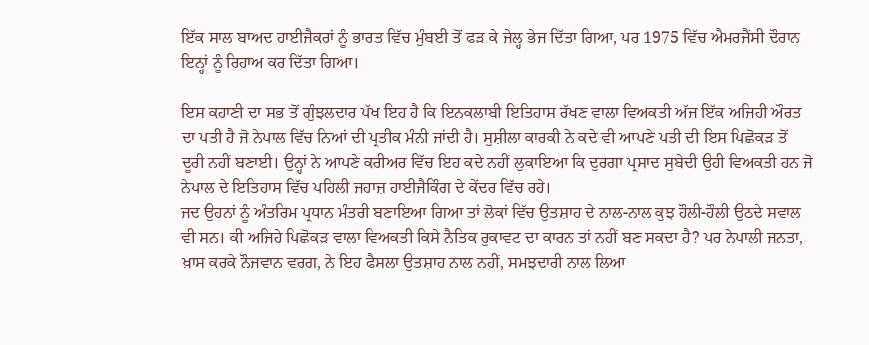ਇੱਕ ਸਾਲ ਬਾਅਦ ਹਾਈਜੈਕਰਾਂ ਨੂੰ ਭਾਰਤ ਵਿੱਚ ਮੁੰਬਈ ਤੋਂ ਫੜ ਕੇ ਜੇਲ੍ਹ ਭੇਜ ਦਿੱਤਾ ਗਿਆ, ਪਰ 1975 ਵਿੱਚ ਐਮਰਜੈਂਸੀ ਦੌਰਾਨ ਇਨ੍ਹਾਂ ਨੂੰ ਰਿਹਾਅ ਕਰ ਦਿੱਤਾ ਗਿਆ।

ਇਸ ਕਹਾਣੀ ਦਾ ਸਭ ਤੋਂ ਗੁੰਝਲਦਾਰ ਪੱਖ ਇਹ ਹੈ ਕਿ ਇਨਕਲਾਬੀ ਇਤਿਹਾਸ ਰੱਖਣ ਵਾਲਾ ਵਿਅਕਤੀ ਅੱਜ ਇੱਕ ਅਜਿਹੀ ਔਰਤ ਦਾ ਪਤੀ ਹੈ ਜੋ ਨੇਪਾਲ ਵਿੱਚ ਨਿਆਂ ਦੀ ਪ੍ਰਤੀਕ ਮੰਨੀ ਜਾਂਦੀ ਹੈ। ਸੁਸ਼ੀਲਾ ਕਾਰਕੀ ਨੇ ਕਦੇ ਵੀ ਆਪਣੇ ਪਤੀ ਦੀ ਇਸ ਪਿਛੋਕੜ ਤੋਂ ਦੂਰੀ ਨਹੀਂ ਬਣਾਈ। ਉਨ੍ਹਾਂ ਨੇ ਆਪਣੇ ਕਰੀਅਰ ਵਿੱਚ ਇਹ ਕਦੇ ਨਹੀਂ ਲੁਕਾਇਆ ਕਿ ਦੁਰਗਾ ਪ੍ਰਸਾਦ ਸੁਬੇਦੀ ਉਹੀ ਵਿਅਕਤੀ ਹਨ ਜੋ ਨੇਪਾਲ ਦੇ ਇਤਿਹਾਸ ਵਿੱਚ ਪਹਿਲੀ ਜਹਾਜ਼ ਹਾਈਜੈਕਿੰਗ ਦੇ ਕੇਂਦਰ ਵਿੱਚ ਰਹੇ।
ਜਦ ਉਹਨਾਂ ਨੂੰ ਅੰਤਰਿਮ ਪ੍ਰਧਾਨ ਮੰਤਰੀ ਬਣਾਇਆ ਗਿਆ ਤਾਂ ਲੋਕਾਂ ਵਿੱਚ ਉਤਸ਼ਾਹ ਦੇ ਨਾਲ-ਨਾਲ ਕੁਝ ਹੌਲੀ-ਹੌਲੀ ਉਠਦੇ ਸਵਾਲ ਵੀ ਸਨ। ਕੀ ਅਜਿਹੇ ਪਿਛੋਕੜ ਵਾਲਾ ਵਿਅਕਤੀ ਕਿਸੇ ਨੈਤਿਕ ਰੁਕਾਵਟ ਦਾ ਕਾਰਨ ਤਾਂ ਨਹੀਂ ਬਣ ਸਕਦਾ ਹੈ? ਪਰ ਨੇਪਾਲੀ ਜਨਤਾ, ਖ਼ਾਸ ਕਰਕੇ ਨੌਜਵਾਨ ਵਰਗ, ਨੇ ਇਹ ਫੈਸਲਾ ਉਤਸ਼ਾਹ ਨਾਲ ਨਹੀਂ, ਸਮਝਦਾਰੀ ਨਾਲ ਲਿਆ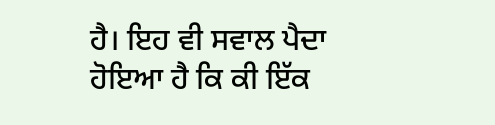ਹੈ। ਇਹ ਵੀ ਸਵਾਲ ਪੈਦਾ ਹੋਇਆ ਹੈ ਕਿ ਕੀ ਇੱਕ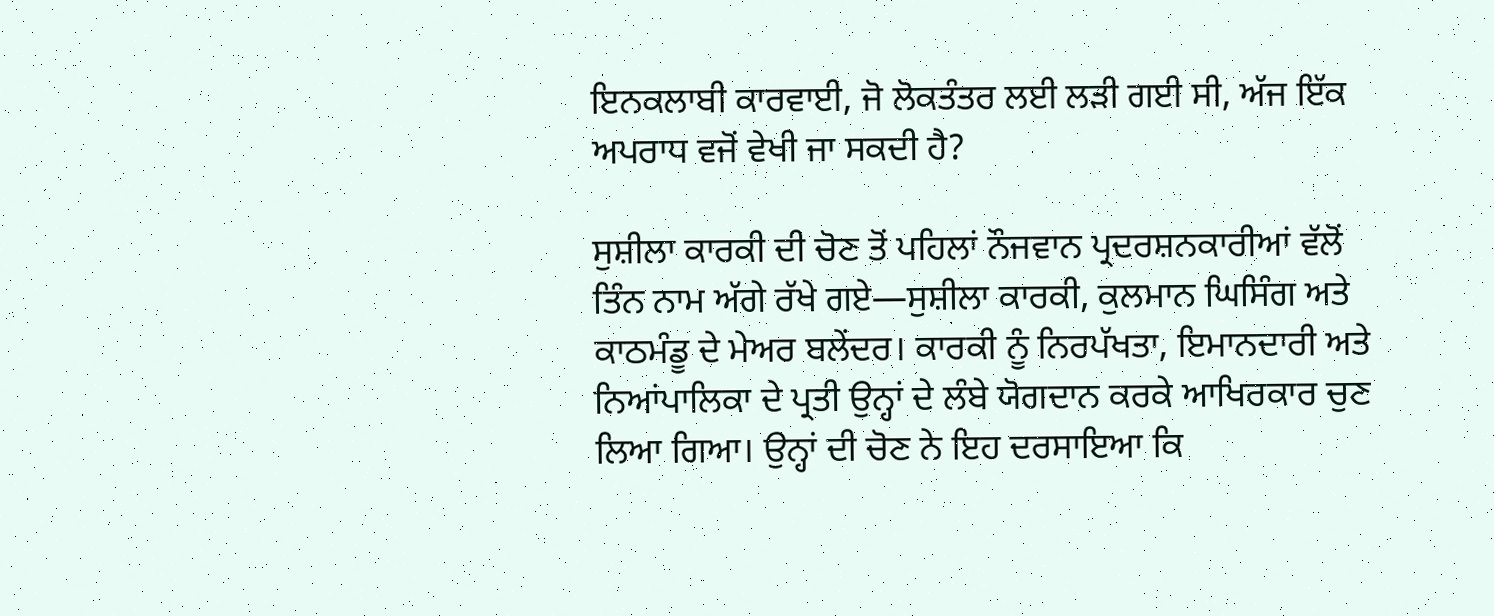ਇਨਕਲਾਬੀ ਕਾਰਵਾਈ, ਜੋ ਲੋਕਤੰਤਰ ਲਈ ਲੜੀ ਗਈ ਸੀ, ਅੱਜ ਇੱਕ ਅਪਰਾਧ ਵਜੋਂ ਵੇਖੀ ਜਾ ਸਕਦੀ ਹੈ?

ਸੁਸ਼ੀਲਾ ਕਾਰਕੀ ਦੀ ਚੋਣ ਤੋਂ ਪਹਿਲਾਂ ਨੌਜਵਾਨ ਪ੍ਰਦਰਸ਼ਨਕਾਰੀਆਂ ਵੱਲੋਂ ਤਿੰਨ ਨਾਮ ਅੱਗੇ ਰੱਖੇ ਗਏ—ਸੁਸ਼ੀਲਾ ਕਾਰਕੀ, ਕੁਲਮਾਨ ਘਿਸਿੰਗ ਅਤੇ ਕਾਠਮੰਡੂ ਦੇ ਮੇਅਰ ਬਲੇਂਦਰ। ਕਾਰਕੀ ਨੂੰ ਨਿਰਪੱਖਤਾ, ਇਮਾਨਦਾਰੀ ਅਤੇ ਨਿਆਂਪਾਲਿਕਾ ਦੇ ਪ੍ਰਤੀ ਉਨ੍ਹਾਂ ਦੇ ਲੰਬੇ ਯੋਗਦਾਨ ਕਰਕੇ ਆਖਿਰਕਾਰ ਚੁਣ ਲਿਆ ਗਿਆ। ਉਨ੍ਹਾਂ ਦੀ ਚੋਣ ਨੇ ਇਹ ਦਰਸਾਇਆ ਕਿ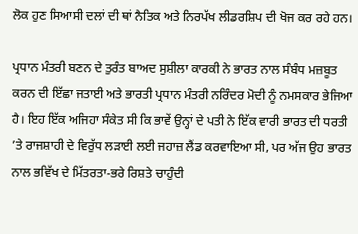ਲੋਕ ਹੁਣ ਸਿਆਸੀ ਦਲਾਂ ਦੀ ਥਾਂ ਨੈਤਿਕ ਅਤੇ ਨਿਰਪੱਖ ਲੀਡਰਸ਼ਿਪ ਦੀ ਖੋਜ ਕਰ ਰਹੇ ਹਨ।

ਪ੍ਰਧਾਨ ਮੰਤਰੀ ਬਣਨ ਦੇ ਤੁਰੰਤ ਬਾਅਦ ਸੁਸ਼ੀਲਾ ਕਾਰਕੀ ਨੇ ਭਾਰਤ ਨਾਲ ਸੰਬੰਧ ਮਜ਼ਬੂਤ ਕਰਨ ਦੀ ਇੱਛਾ ਜਤਾਈ ਅਤੇ ਭਾਰਤੀ ਪ੍ਰਧਾਨ ਮੰਤਰੀ ਨਰਿੰਦਰ ਮੋਦੀ ਨੂੰ ਨਮਸਕਾਰ ਭੇਜਿਆ ਹੈ। ਇਹ ਇੱਕ ਅਜਿਹਾ ਸੰਕੇਤ ਸੀ ਕਿ ਭਾਵੇਂ ਉਨ੍ਹਾਂ ਦੇ ਪਤੀ ਨੇ ਇੱਕ ਵਾਰੀ ਭਾਰਤ ਦੀ ਧਰਤੀ ’ਤੇ ਰਾਜਸ਼ਾਹੀ ਦੇ ਵਿਰੁੱਧ ਲੜਾਈ ਲਈ ਜਹਾਜ਼ ਲੈਂਡ ਕਰਵਾਇਆ ਸੀ, ਪਰ ਅੱਜ ਉਹ ਭਾਰਤ ਨਾਲ ਭਵਿੱਖ ਦੇ ਮਿੱਤਰਤਾ-ਭਰੇ ਰਿਸ਼ਤੇ ਚਾਹੁੰਦੀ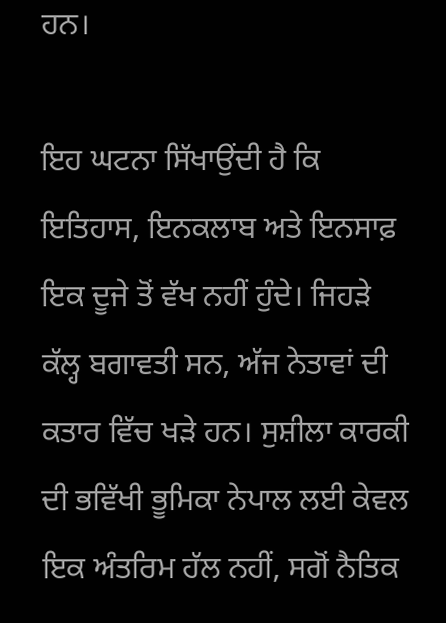ਹਨ।

ਇਹ ਘਟਨਾ ਸਿੱਖਾਉਂਦੀ ਹੈ ਕਿ ਇਤਿਹਾਸ, ਇਨਕਲਾਬ ਅਤੇ ਇਨਸਾਫ਼ ਇਕ ਦੂਜੇ ਤੋਂ ਵੱਖ ਨਹੀਂ ਹੁੰਦੇ। ਜਿਹੜੇ ਕੱਲ੍ਹ ਬਗਾਵਤੀ ਸਨ, ਅੱਜ ਨੇਤਾਵਾਂ ਦੀ ਕਤਾਰ ਵਿੱਚ ਖੜੇ ਹਨ। ਸੁਸ਼ੀਲਾ ਕਾਰਕੀ ਦੀ ਭਵਿੱਖੀ ਭੂਮਿਕਾ ਨੇਪਾਲ ਲਈ ਕੇਵਲ ਇਕ ਅੰਤਰਿਮ ਹੱਲ ਨਹੀਂ, ਸਗੋਂ ਨੈਤਿਕ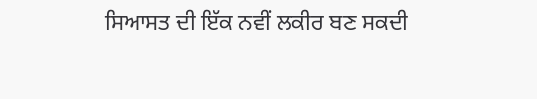ਸਿਆਸਤ ਦੀ ਇੱਕ ਨਵੀਂ ਲਕੀਰ ਬਣ ਸਕਦੀ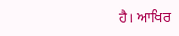ਹੈ। ਆਖਿਰ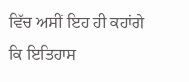ਵਿੱਚ ਅਸੀਂ ਇਹ ਹੀ ਕਹਾਂਗੇ ਕਿ ਇਤਿਹਾਸ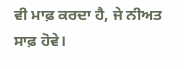ਵੀ ਮਾਫ਼ ਕਰਦਾ ਹੈ, ਜੇ ਨੀਅਤ ਸਾਫ਼ ਹੋਵੇ।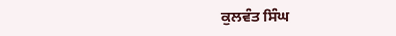ਕੁਲਵੰਤ ਸਿੰਘ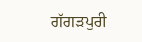ਗੱਗੜਪੁਰੀ